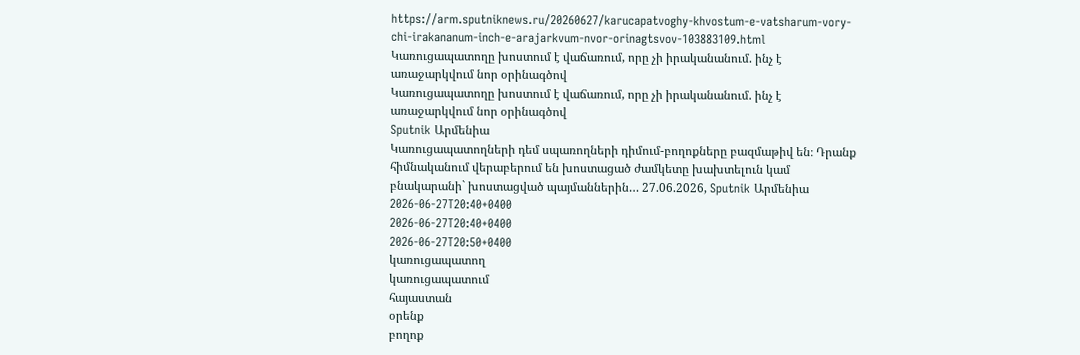https://arm.sputniknews.ru/20260627/karucapatvoghy-khvostum-e-vatsharum-vory-chi-irakananum-inch-e-arajarkvum-nvor-orinagtsvov-103883109.html
Կառուցապատողը խոստում է վաճառում, որը չի իրականանում. ինչ է առաջարկվում նոր օրինագծով
Կառուցապատողը խոստում է վաճառում, որը չի իրականանում. ինչ է առաջարկվում նոր օրինագծով
Sputnik Արմենիա
Կառուցապատողների դեմ սպառողների դիմում-բողոքները բազմաթիվ են։ Դրանք հիմնականում վերաբերում են խոստացած ժամկետը խախտելուն կամ բնակարանի` խոստացված պայմաններին… 27.06.2026, Sputnik Արմենիա
2026-06-27T20:40+0400
2026-06-27T20:40+0400
2026-06-27T20:50+0400
կառուցապատող
կառուցապատում
հայաստան
օրենք
բողոք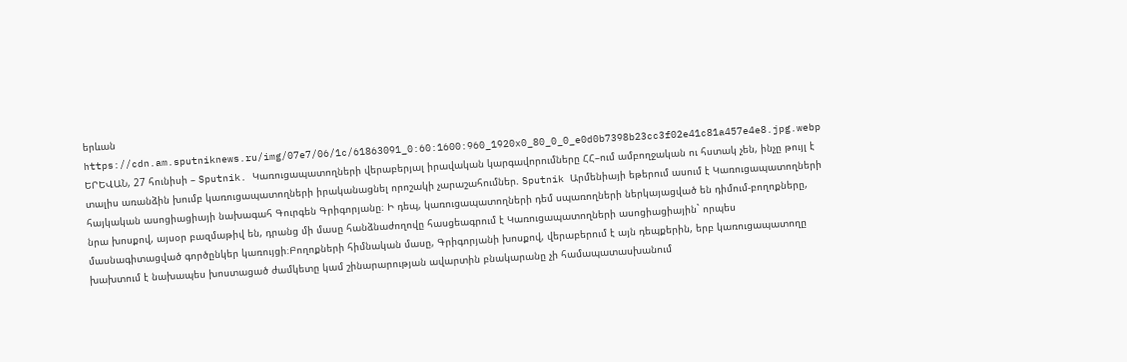երևան
https://cdn.am.sputniknews.ru/img/07e7/06/1c/61863091_0:60:1600:960_1920x0_80_0_0_e0d0b7398b23cc3f02e41c81a457e4e8.jpg.webp
ԵՐԵՎԱՆ, 27 հունիսի – Sputnik. Կառուցապատողների վերաբերյալ իրավական կարգավորումները ՀՀ–ում ամբողջական ու հստակ չեն, ինչը թույլ է տալիս առանձին խումբ կառուցապատողների իրականացնել որոշակի չարաշահումներ. Sputnik Արմենիայի եթերում ասում է Կառուցապատողների հայկական ասոցիացիայի նախագահ Գուրգեն Գրիգորյանը։ Ի դեպ, կառուցապատողների դեմ սպառողների ներկայացված են դիմում-բողոքները, նրա խոսքով, այսօր բազմաթիվ են, դրանց մի մասը հանձնաժողովը հասցեագրում է Կառուցապատողների ասոցիացիային` որպես մասնագիտացված գործընկեր կառույցի։Բողոքների հիմնական մասը, Գրիգորյանի խոսքով, վերաբերում է այն դեպքերին, երբ կառուցապատողը խախտում է նախապես խոստացած ժամկետը կամ շինարարության ավարտին բնակարանը չի համապատասխանում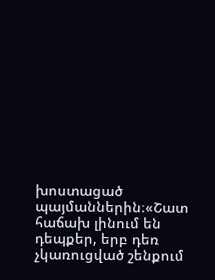խոստացած պայմաններին։«Շատ հաճախ լինում են դեպքեր, երբ դեռ չկառուցված շենքում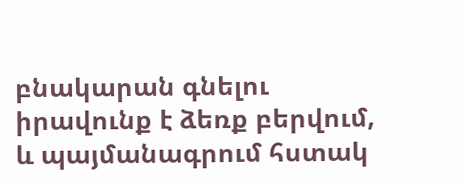բնակարան գնելու իրավունք է ձեռք բերվում, և պայմանագրում հստակ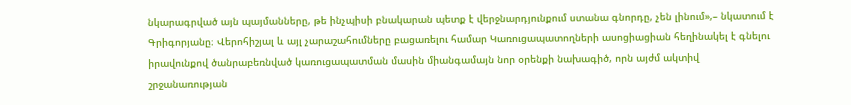նկարագրված այն պայմանները, թե ինչպիսի բնակարան պետք է վերջնարդյունքում ստանա գնորդը, չեն լինում»,– նկատում է Գրիգորյանը։ Վերոհիշյալ և այլ չարաշահումները բացառելու համար Կառուցապատողների ասոցիացիան հեղինակել է գնելու իրավունքով ծանրաբեռնված կառուցապատման մասին միանգամայն նոր օրենքի նախագիծ, որն այժմ ակտիվ շրջանառության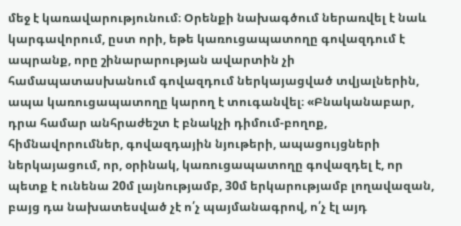մեջ է կառավարությունում։ Օրենքի նախագծում ներառվել է նաև կարգավորում, ըստ որի, եթե կառուցապատողը գովազդում է ապրանք, որը շինարարության ավարտին չի համապատասխանում գովազդում ներկայացված տվյալներին, ապա կառուցապատողը կարող է տուգանվել։ «Բնականաբար, դրա համար անհրաժեշտ է բնակչի դիմում-բողոք, հիմնավորումներ, գովազդային նյութերի, ապացույցների ներկայացում, որ, օրինակ, կառուցապատողը գովազդել է, որ պետք է ունենա 20մ լայնությամբ, 30մ երկարությամբ լողավազան, բայց դա նախատեսված չէ ո՛չ պայմանագրով, ո՛չ էլ այդ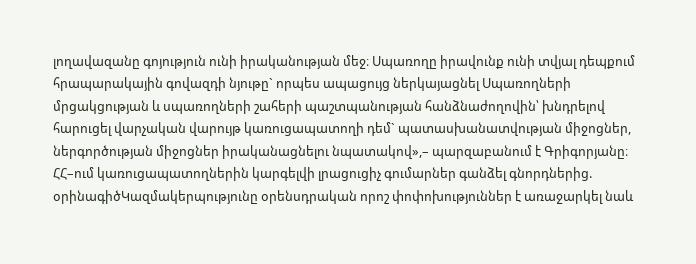լողավազանը գոյություն ունի իրականության մեջ։ Սպառողը իրավունք ունի տվյալ դեպքում հրապարակային գովազդի նյութը` որպես ապացույց ներկայացնել Սպառողների մրցակցության և սպառողների շահերի պաշտպանության հանձնաժողովին՝ խնդրելով հարուցել վարչական վարույթ կառուցապատողի դեմ` պատասխանատվության միջոցներ, ներգործության միջոցներ իրականացնելու նպատակով»,– պարզաբանում է Գրիգորյանը։ ՀՀ–ում կառուցապատողներին կարգելվի լրացուցիչ գումարներ գանձել գնորդներից. օրինագիծԿազմակերպությունը օրենսդրական որոշ փոփոխություններ է առաջարկել նաև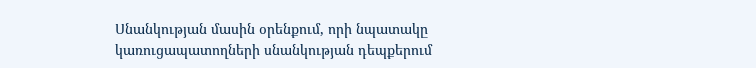Սնանկության մասին օրենքում, որի նպատակը կառուցապատողների սնանկության դեպքերում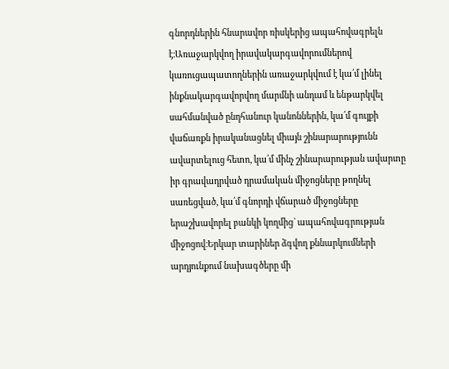գնորդներին հնարավոր ռիսկերից ապահովագրելն է։Առաջարկվող իրավակարգավորումներով կառուցապատողներին առաջարկվում է կա՛մ լինել ինքնակարգավորվող մարմնի անդամ և ենթարկվել սահմանված ընդհանուր կանոններին, կա՛մ գույքի վաճառքն իրականացնել միայն շինարարությունն ավարտելուց հետո, կա՛մ մինչ շինարարության ավարտը իր գրավադրված դրամական միջոցները թողնել սառեցված, կա՛մ գնորդի վճարած միջոցները երաշխավորել բանկի կողմից` ապահովագրության միջոցով։Երկար տարիներ ձգվող քննարկումների արդյունքում նախագծերը մի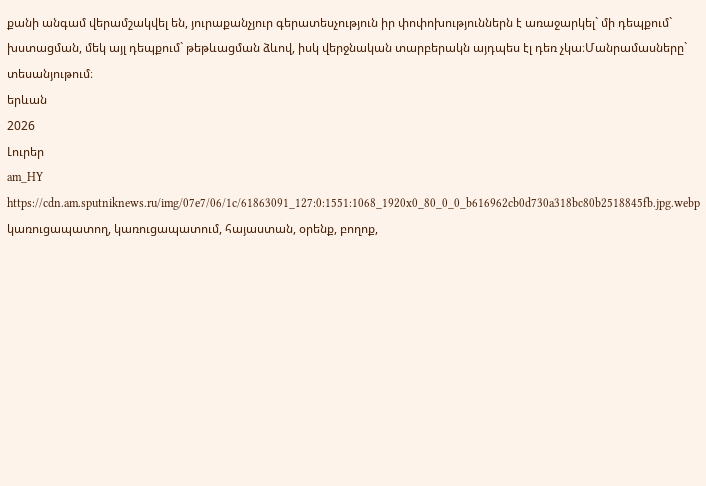քանի անգամ վերամշակվել են, յուրաքանչյուր գերատեսչություն իր փոփոխություններն է առաջարկել` մի դեպքում` խստացման, մեկ այլ դեպքում` թեթևացման ձևով, իսկ վերջնական տարբերակն այդպես էլ դեռ չկա։Մանրամասները` տեսանյութում։
երևան
2026
Լուրեր
am_HY
https://cdn.am.sputniknews.ru/img/07e7/06/1c/61863091_127:0:1551:1068_1920x0_80_0_0_b616962cb0d730a318bc80b2518845fb.jpg.webp
կառուցապատող, կառուցապատում, հայաստան, օրենք, բողոք,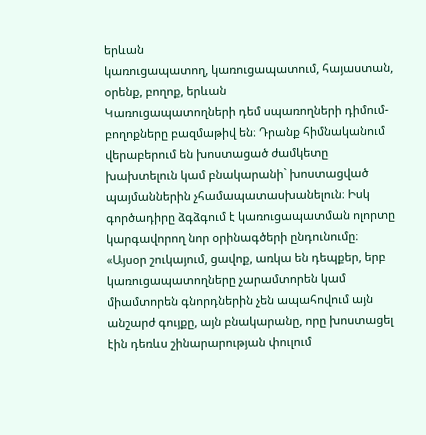երևան
կառուցապատող, կառուցապատում, հայաստան, օրենք, բողոք, երևան
Կառուցապատողների դեմ սպառողների դիմում-բողոքները բազմաթիվ են։ Դրանք հիմնականում վերաբերում են խոստացած ժամկետը խախտելուն կամ բնակարանի` խոստացված պայմաններին չհամապատասխանելուն։ Իսկ գործադիրը ձգձգում է կառուցապատման ոլորտը կարգավորող նոր օրինագծերի ընդունումը։
«Այսօր շուկայում, ցավոք, առկա են դեպքեր, երբ կառուցապատողները չարամտորեն կամ միամտորեն գնորդներին չեն ապահովում այն անշարժ գույքը, այն բնակարանը, որը խոստացել էին դեռևս շինարարության փուլում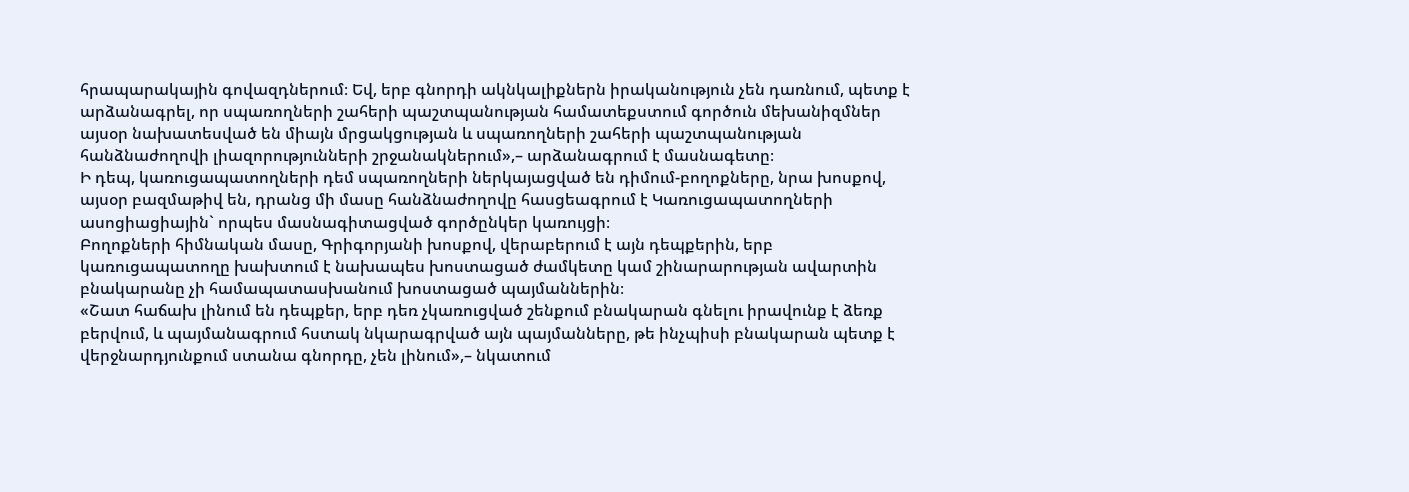հրապարակային գովազդներում։ Եվ, երբ գնորդի ակնկալիքներն իրականություն չեն դառնում, պետք է արձանագրել, որ սպառողների շահերի պաշտպանության համատեքստում գործուն մեխանիզմներ այսօր նախատեսված են միայն մրցակցության և սպառողների շահերի պաշտպանության հանձնաժողովի լիազորությունների շրջանակներում»,– արձանագրում է մասնագետը։
Ի դեպ, կառուցապատողների դեմ սպառողների ներկայացված են դիմում-բողոքները, նրա խոսքով, այսօր բազմաթիվ են, դրանց մի մասը հանձնաժողովը հասցեագրում է Կառուցապատողների ասոցիացիային` որպես մասնագիտացված գործընկեր կառույցի։
Բողոքների հիմնական մասը, Գրիգորյանի խոսքով, վերաբերում է այն դեպքերին, երբ կառուցապատողը խախտում է նախապես խոստացած ժամկետը կամ շինարարության ավարտին բնակարանը չի համապատասխանում խոստացած պայմաններին։
«Շատ հաճախ լինում են դեպքեր, երբ դեռ չկառուցված շենքում բնակարան գնելու իրավունք է ձեռք բերվում, և պայմանագրում հստակ նկարագրված այն պայմանները, թե ինչպիսի բնակարան պետք է վերջնարդյունքում ստանա գնորդը, չեն լինում»,– նկատում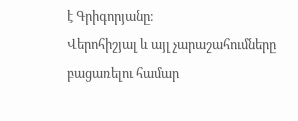է Գրիգորյանը։
Վերոհիշյալ և այլ չարաշահումները բացառելու համար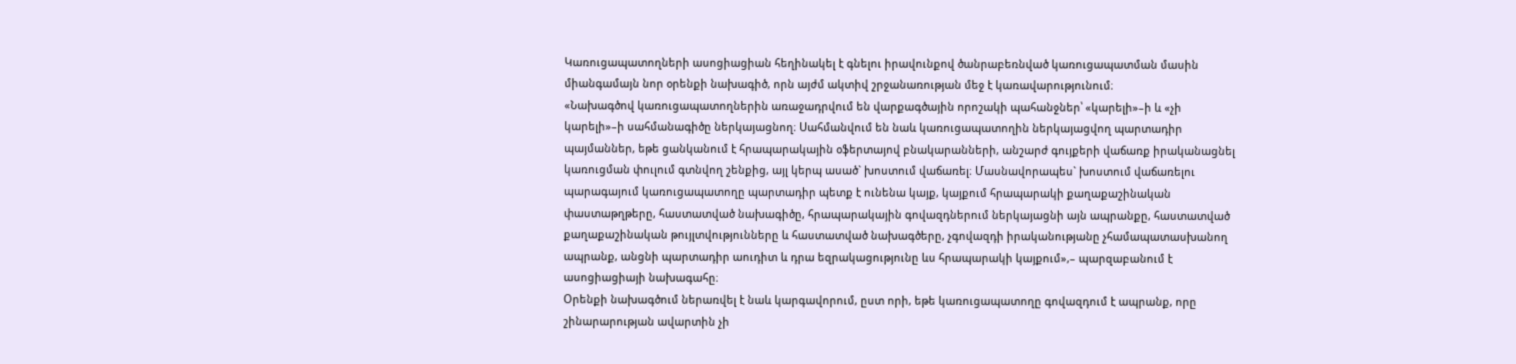Կառուցապատողների ասոցիացիան հեղինակել է գնելու իրավունքով ծանրաբեռնված կառուցապատման մասին միանգամայն նոր օրենքի նախագիծ, որն այժմ ակտիվ շրջանառության մեջ է կառավարությունում։
«Նախագծով կառուցապատողներին առաջադրվում են վարքագծային որոշակի պահանջներ՝ «կարելի»–ի և «չի կարելի»–ի սահմանագիծը ներկայացնող։ Սահմանվում են նաև կառուցապատողին ներկայացվող պարտադիր պայմաններ, եթե ցանկանում է հրապարակային օֆերտայով բնակարանների, անշարժ գույքերի վաճառք իրականացնել կառուցման փուլում գտնվող շենքից, այլ կերպ ասած` խոստում վաճառել։ Մասնավորապես` խոստում վաճառելու պարագայում կառուցապատողը պարտադիր պետք է ունենա կայք, կայքում հրապարակի քաղաքաշինական փաստաթղթերը, հաստատված նախագիծը, հրապարակային գովազդներում ներկայացնի այն ապրանքը, հաստատված քաղաքաշինական թույլտվությունները և հաստատված նախագծերը, չգովազդի իրականությանը չհամապատասխանող ապրանք, անցնի պարտադիր աուդիտ և դրա եզրակացությունը ևս հրապարակի կայքում»,– պարզաբանում է ասոցիացիայի նախագահը։
Օրենքի նախագծում ներառվել է նաև կարգավորում, ըստ որի, եթե կառուցապատողը գովազդում է ապրանք, որը շինարարության ավարտին չի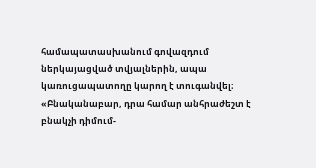համապատասխանում գովազդում ներկայացված տվյալներին, ապա կառուցապատողը կարող է տուգանվել։
«Բնականաբար, դրա համար անհրաժեշտ է բնակչի դիմում-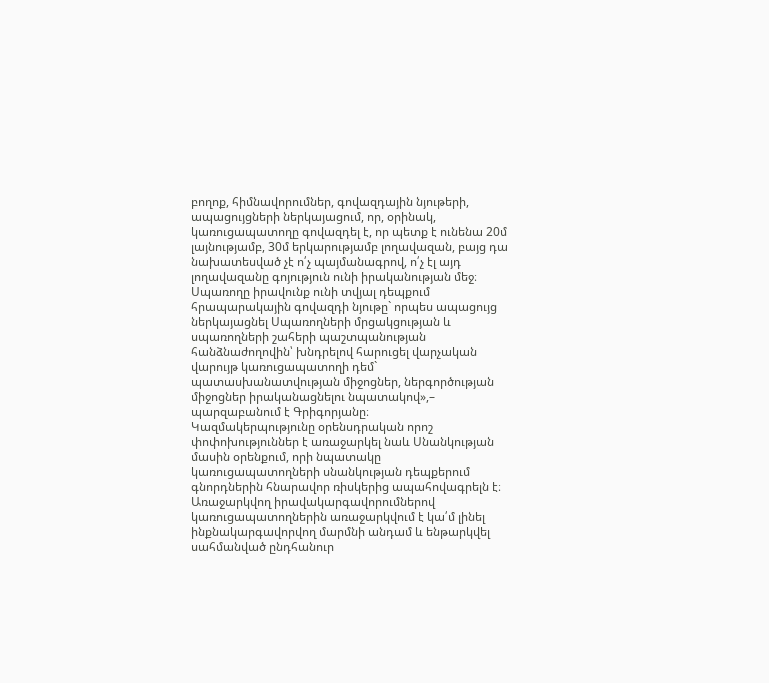բողոք, հիմնավորումներ, գովազդային նյութերի, ապացույցների ներկայացում, որ, օրինակ, կառուցապատողը գովազդել է, որ պետք է ունենա 20մ լայնությամբ, 30մ երկարությամբ լողավազան, բայց դա նախատեսված չէ ո՛չ պայմանագրով, ո՛չ էլ այդ լողավազանը գոյություն ունի իրականության մեջ։ Սպառողը իրավունք ունի տվյալ դեպքում հրապարակային գովազդի նյութը` որպես ապացույց ներկայացնել Սպառողների մրցակցության և սպառողների շահերի պաշտպանության հանձնաժողովին՝ խնդրելով հարուցել վարչական վարույթ կառուցապատողի դեմ` պատասխանատվության միջոցներ, ներգործության միջոցներ իրականացնելու նպատակով»,– պարզաբանում է Գրիգորյանը։
Կազմակերպությունը օրենսդրական որոշ փոփոխություններ է առաջարկել նաև Սնանկության մասին օրենքում, որի նպատակը կառուցապատողների սնանկության դեպքերում գնորդներին հնարավոր ռիսկերից ապահովագրելն է։
Առաջարկվող իրավակարգավորումներով կառուցապատողներին առաջարկվում է կա՛մ լինել ինքնակարգավորվող մարմնի անդամ և ենթարկվել սահմանված ընդհանուր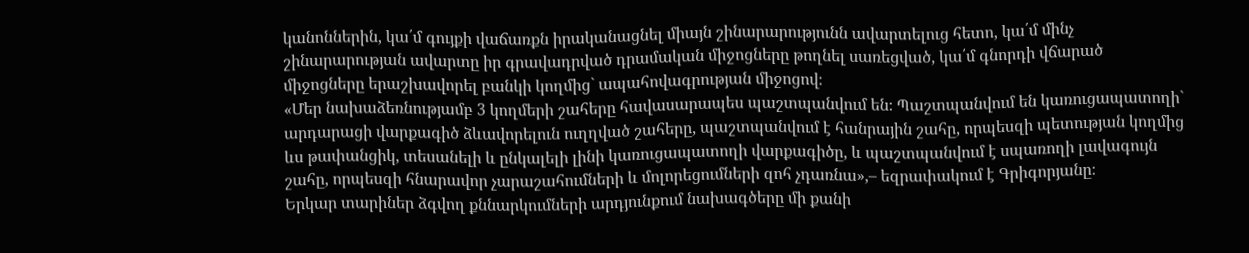կանոններին, կա՛մ գույքի վաճառքն իրականացնել միայն շինարարությունն ավարտելուց հետո, կա՛մ մինչ շինարարության ավարտը իր գրավադրված դրամական միջոցները թողնել սառեցված, կա՛մ գնորդի վճարած միջոցները երաշխավորել բանկի կողմից` ապահովագրության միջոցով։
«Մեր նախաձեռնությամբ 3 կողմերի շահերը հավասարապես պաշտպանվում են։ Պաշտպանվում են կառուցապատողի` արդարացի վարքագիծ ձևավորելուն ուղղված շահերը, պաշտպանվում է հանրային շահը, որպեսզի պետության կողմից ևս թափանցիկ, տեսանելի և ընկալելի լինի կառուցապատողի վարքագիծը, և պաշտպանվում է սպառողի լավագույն շահը, որպեսզի հնարավոր չարաշահումների և մոլորեցումների զոհ չդառնա»,– եզրափակում է Գրիգորյանը։
Երկար տարիներ ձգվող քննարկումների արդյունքում նախագծերը մի քանի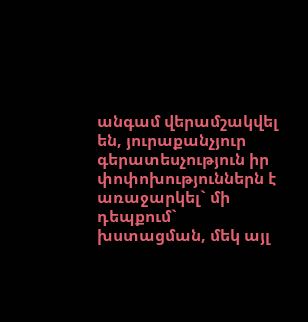անգամ վերամշակվել են, յուրաքանչյուր գերատեսչություն իր փոփոխություններն է առաջարկել` մի դեպքում` խստացման, մեկ այլ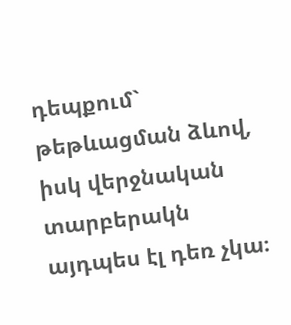դեպքում` թեթևացման ձևով, իսկ վերջնական տարբերակն այդպես էլ դեռ չկա։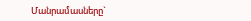Մանրամասները`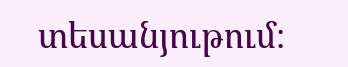տեսանյութում։